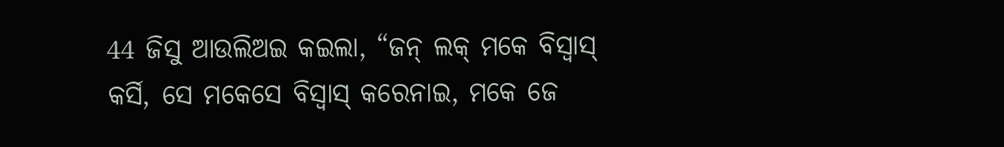44 ଜିସୁ ଆଉଲିଅଇ କଇଲା, “ଜନ୍ ଲକ୍ ମକେ ବିସ୍ବାସ୍ କର୍ସି, ସେ ମକେସେ ବିସ୍ବାସ୍ କରେନାଇ, ମକେ ଜେ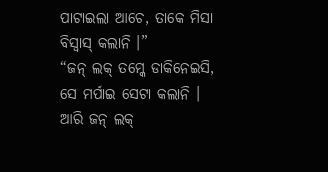ପାଟାଇଲା ଆଚେ, ତାକେ ମିସା ବିସ୍ବାସ୍ କଲାନି ।”
“ଜନ୍ ଲକ୍ ତମ୍କେ ଡାକିନେଇସି, ସେ ମର୍ପାଇ ସେଟା କଲାନି । ଆରି ଜନ୍ ଲକ୍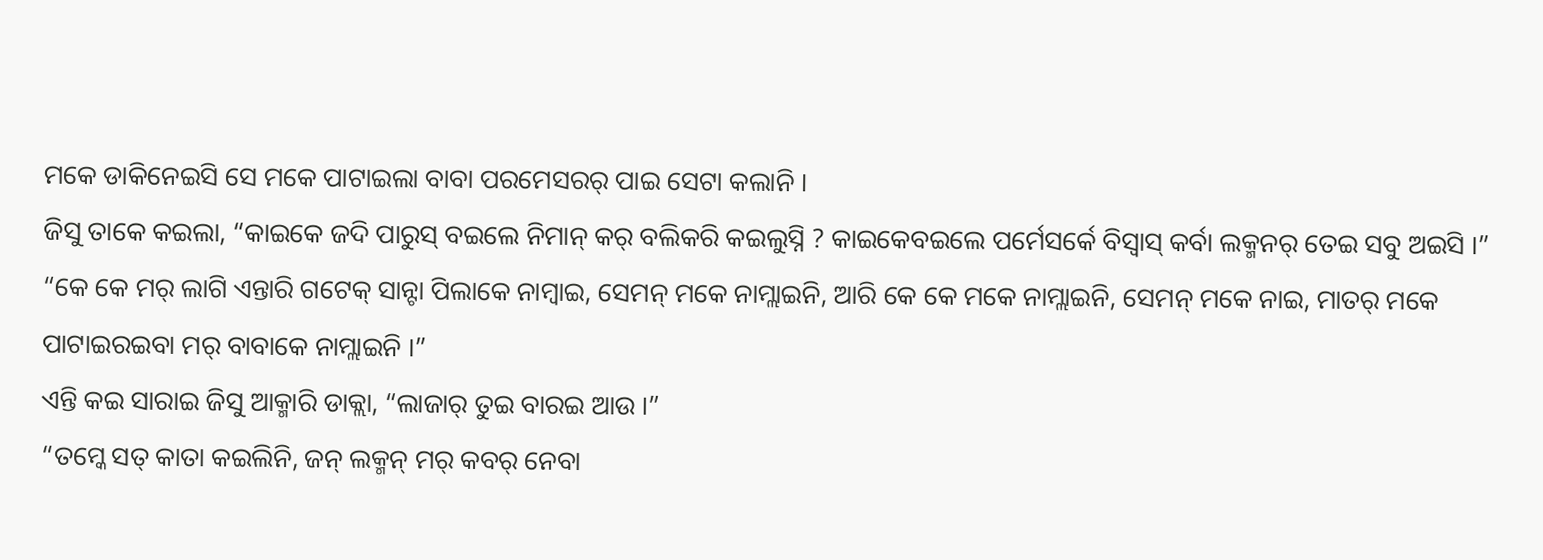ମକେ ଡାକିନେଇସି ସେ ମକେ ପାଟାଇଲା ବାବା ପରମେସରର୍ ପାଇ ସେଟା କଲାନି ।
ଜିସୁ ତାକେ କଇଲା, “କାଇକେ ଜଦି ପାରୁସ୍ ବଇଲେ ନିମାନ୍ କର୍ ବଲିକରି କଇଲୁସ୍ନି ? କାଇକେବଇଲେ ପର୍ମେସର୍କେ ବିସ୍ବାସ୍ କର୍ବା ଲକ୍ମନର୍ ତେଇ ସବୁ ଅଇସି ।”
“କେ କେ ମର୍ ଲାଗି ଏନ୍ତାରି ଗଟେକ୍ ସାନ୍ଟା ପିଲାକେ ନାମ୍ବାଇ, ସେମନ୍ ମକେ ନାମ୍ଲାଇନି, ଆରି କେ କେ ମକେ ନାମ୍ଲାଇନି, ସେମନ୍ ମକେ ନାଇ, ମାତର୍ ମକେ ପାଟାଇରଇବା ମର୍ ବାବାକେ ନାମ୍ଲାଇନି ।”
ଏନ୍ତି କଇ ସାରାଇ ଜିସୁ ଆକ୍ମାରି ଡାକ୍ଲା, “ଲାଜାର୍ ତୁଇ ବାରଇ ଆଉ ।”
“ତମ୍କେ ସତ୍ କାତା କଇଲିନି, ଜନ୍ ଲକ୍ମନ୍ ମର୍ କବର୍ ନେବା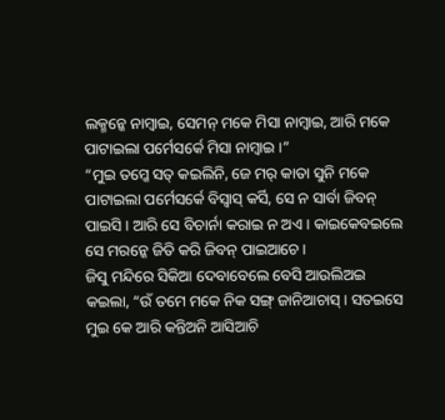ଲକ୍ମନ୍କେ ନାମ୍ବାଇ, ସେମନ୍ ମକେ ମିସା ନାମ୍ବାଇ, ଆରି ମକେ ପାଟାଇଲା ପର୍ମେସର୍କେ ମିସା ନାମ୍ବାଇ ।”
“ମୁଇ ତମ୍କେ ସତ୍ କଇଲିନି, ଜେ ମର୍ କାତା ସୁନି ମକେ ପାଟାଇଲା ପର୍ମେସର୍କେ ବିସ୍ବାସ୍ କର୍ସି, ସେ ନ ସାର୍ବା ଜିବନ୍ ପାଇସି । ଆରି ସେ ବିଚାର୍ନା କରାଇ ନ ଅଏ । କାଇକେବଇଲେ ସେ ମରନ୍କେ ଜିତି କରି ଜିବନ୍ ପାଇଆଚେ ।
ଜିସୁ ମନ୍ଦିରେ ସିକିଆ ଦେବାବେଲେ ବେସି ଆଉଲିଅଇ କଇଲା, “ଉଁ ତମେ ମକେ ନିକ ସଙ୍ଗ୍ ଜାନିଆଚାସ୍ । ସତଇସେ ମୁଇ କେ ଆରି କନ୍ତିଅନି ଆସିଆଚି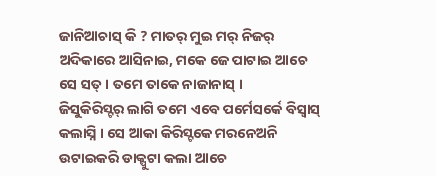ଜାନିଆଚାସ୍ କି ? ମାତର୍ ମୁଇ ମର୍ ନିଜର୍ ଅଦିକାରେ ଆସିନାଇ, ମକେ ଜେ ପାଟାଇ ଆଚେ ସେ ସତ୍ । ତମେ ତାକେ ନାଜାନାସ୍ ।
ଜିସୁକିରିସ୍ଟର୍ ଲାଗି ତମେ ଏବେ ପର୍ମେସର୍କେ ବିସ୍ବାସ୍ କଲାସ୍ନି । ସେ ଆକା କିରିସ୍ଟକେ ମରନେଅନି ଉଟାଇକରି ଡାକ୍ପୁଟା କଲା ଆଚେ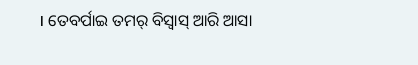। ତେବର୍ପାଇ ତମର୍ ବିସ୍ବାସ୍ ଆରି ଆସା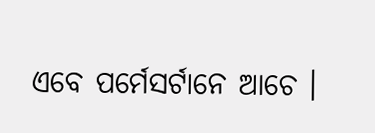ଏବେ ପର୍ମେସର୍ଟାନେ ଆଚେ ।